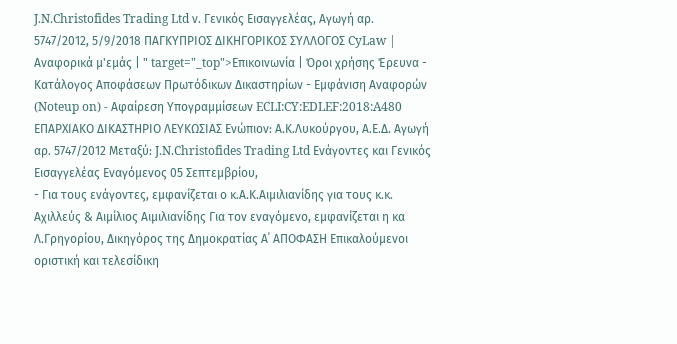J.N.Christofides Trading Ltd ν. Γενικός Εισαγγελέας, Αγωγή αρ. 5747/2012, 5/9/2018 ΠΑΓΚΥΠΡΙΟΣ ΔΙΚΗΓΟΡΙΚΟΣ ΣΥΛΛΟΓΟΣ CyLaw | Αναφορικά μ'εμάς | " target="_top">Επικοινωνία | Όροι χρήσης Έρευνα - Κατάλογος Αποφάσεων Πρωτόδικων Δικαστηρίων - Εμφάνιση Αναφορών (Noteup on) - Αφαίρεση Υπογραμμίσεων ECLI:CY:EDLEF:2018:A480 EΠΑΡΧΙΑΚΟ ΔΙΚΑΣΤΗΡΙΟ ΛΕΥΚΩΣΙΑΣ Ενώπιον: Α.Κ.Λυκούργου, Α.Ε.Δ. Αγωγή αρ. 5747/2012 Μεταξύ: J.N.Christofides Trading Ltd Ενάγοντες και Γενικός Εισαγγελέας Εναγόμενος 05 Σεπτεμβρίου,
- Για τους ενάγοντες, εμφανίζεται ο κ.Α.Κ.Αιμιλιανίδης για τους κ.κ. Αχιλλεύς & Αιμίλιος Αιμιλιανίδης Για τον εναγόμενο, εμφανίζεται η κα Λ.Γρηγορίου, Δικηγόρος της Δημοκρατίας Α΄ ΑΠΟΦΑΣΗ Επικαλούμενοι οριστική και τελεσίδικη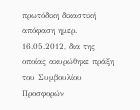πρωτόδικη δικαστική απόφαση ημερ. 16.05.2012, δια της οποίας ακυρώθηκε πράξη του Συμβουλίου Προσφορών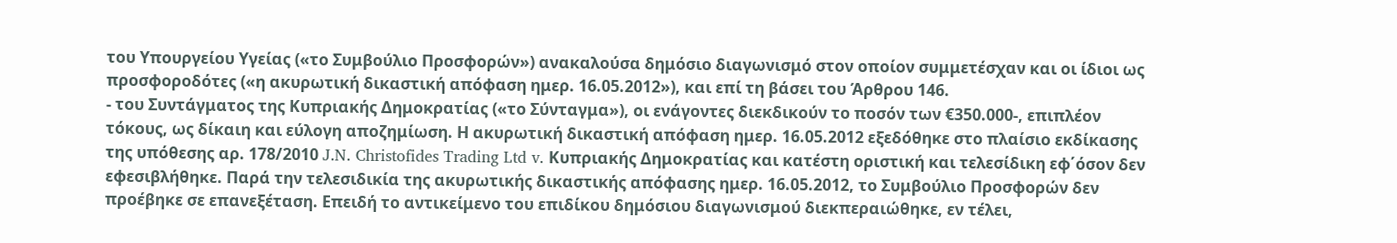του Υπουργείου Υγείας («το Συμβούλιο Προσφορών») ανακαλούσα δημόσιο διαγωνισμό στον οποίον συμμετέσχαν και οι ίδιοι ως προσφοροδότες («η ακυρωτική δικαστική απόφαση ημερ. 16.05.2012»), και επί τη βάσει του Άρθρου 146.
- του Συντάγματος της Κυπριακής Δημοκρατίας («το Σύνταγμα»), οι ενάγοντες διεκδικούν το ποσόν των €350.000-, επιπλέον τόκους, ως δίκαιη και εύλογη αποζημίωση. Η ακυρωτική δικαστική απόφαση ημερ. 16.05.2012 εξεδόθηκε στο πλαίσιο εκδίκασης της υπόθεσης αρ. 178/2010 J.N. Christofides Trading Ltd v. Κυπριακής Δημοκρατίας και κατέστη οριστική και τελεσίδικη εφ΄όσον δεν εφεσιβλήθηκε. Παρά την τελεσιδικία της ακυρωτικής δικαστικής απόφασης ημερ. 16.05.2012, το Συμβούλιο Προσφορών δεν προέβηκε σε επανεξέταση. Επειδή το αντικείμενο του επιδίκου δημόσιου διαγωνισμού διεκπεραιώθηκε, εν τέλει,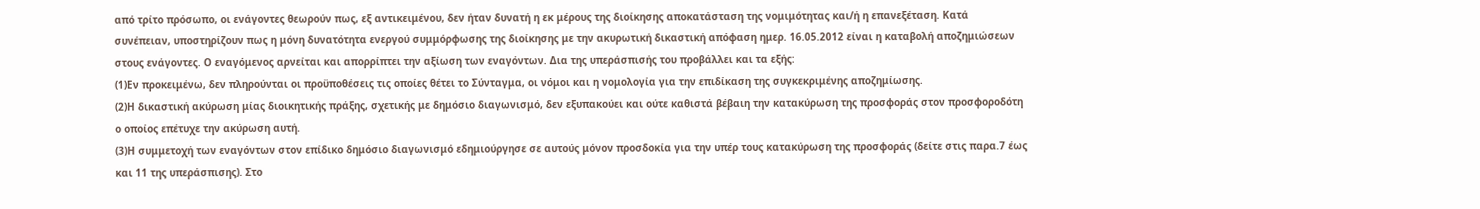από τρίτο πρόσωπο, οι ενάγοντες θεωρούν πως, εξ αντικειμένου, δεν ήταν δυνατή η εκ μέρους της διοίκησης αποκατάσταση της νομιμότητας και/ή η επανεξέταση. Κατά συνέπειαν, υποστηρίζουν πως η μόνη δυνατότητα ενεργού συμμόρφωσης της διοίκησης με την ακυρωτική δικαστική απόφαση ημερ. 16.05.2012 είναι η καταβολή αποζημιώσεων στους ενάγοντες. Ο εναγόμενος αρνείται και απορρίπτει την αξίωση των εναγόντων. Δια της υπεράσπισής του προβάλλει και τα εξής:
(1)Εν προκειμένω, δεν πληρούνται οι προϋποθέσεις τις οποίες θέτει το Σύνταγμα, οι νόμοι και η νομολογία για την επιδίκαση της συγκεκριμένης αποζημίωσης.
(2)Η δικαστική ακύρωση μίας διοικητικής πράξης, σχετικής με δημόσιο διαγωνισμό, δεν εξυπακούει και ούτε καθιστά βέβαιη την κατακύρωση της προσφοράς στον προσφοροδότη ο οποίος επέτυχε την ακύρωση αυτή.
(3)Η συμμετοχή των εναγόντων στον επίδικο δημόσιο διαγωνισμό εδημιούργησε σε αυτούς μόνον προσδοκία για την υπέρ τους κατακύρωση της προσφοράς (δείτε στις παρα.7 έως και 11 της υπεράσπισης). Στο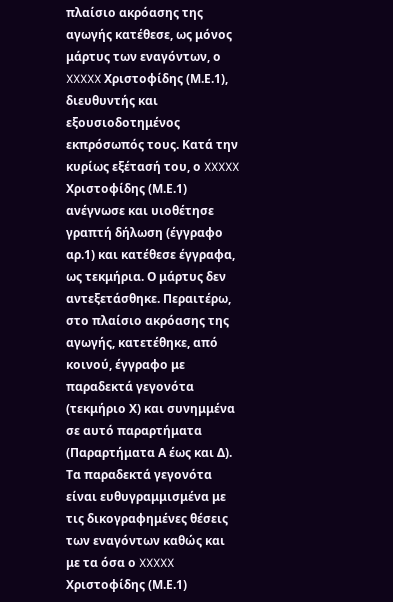πλαίσιο ακρόασης της αγωγής κατέθεσε, ως μόνος μάρτυς των εναγόντων, ο XXXXX Χριστοφίδης (Μ.Ε.1), διευθυντής και εξουσιοδοτημένος εκπρόσωπός τους. Κατά την κυρίως εξέτασή του, ο XXXXX Χριστοφίδης (Μ.Ε.1) ανέγνωσε και υιοθέτησε γραπτή δήλωση (έγγραφο αρ.1) και κατέθεσε έγγραφα, ως τεκμήρια. Ο μάρτυς δεν αντεξετάσθηκε. Περαιτέρω, στο πλαίσιο ακρόασης της αγωγής, κατετέθηκε, από κοινού, έγγραφο με παραδεκτά γεγονότα (τεκμήριο Χ) και συνημμένα σε αυτό παραρτήματα (Παραρτήματα Α έως και Δ). Τα παραδεκτά γεγονότα είναι ευθυγραμμισμένα με τις δικογραφημένες θέσεις των εναγόντων καθώς και με τα όσα ο XXXXX Χριστοφίδης (Μ.Ε.1)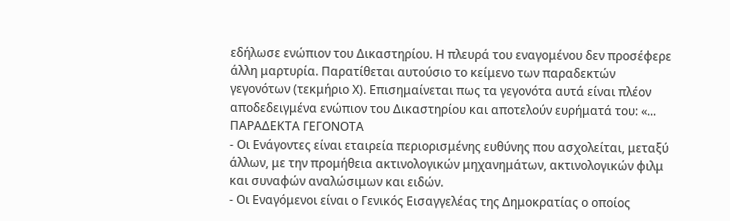εδήλωσε ενώπιον του Δικαστηρίου. Η πλευρά του εναγομένου δεν προσέφερε άλλη μαρτυρία. Παρατίθεται αυτούσιο το κείμενο των παραδεκτών γεγονότων (τεκμήριο Χ). Επισημαίνεται πως τα γεγονότα αυτά είναι πλέον αποδεδειγμένα ενώπιον του Δικαστηρίου και αποτελούν ευρήματά του: «... ΠΑΡΑΔΕΚΤΑ ΓΕΓΟΝΟΤΑ
- Οι Ενάγοντες είναι εταιρεία περιορισμένης ευθύνης που ασχολείται, μεταξύ άλλων, με την προμήθεια ακτινολογικών μηχανημάτων, ακτινολογικών φιλμ και συναφών αναλώσιμων και ειδών.
- Οι Εναγόμενοι είναι ο Γενικός Εισαγγελέας της Δημοκρατίας ο οποίος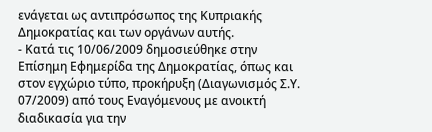ενάγεται ως αντιπρόσωπος της Κυπριακής Δημοκρατίας και των οργάνων αυτής.
- Κατά τις 10/06/2009 δημοσιεύθηκε στην Επίσημη Εφημερίδα της Δημοκρατίας, όπως και στον εγχώριο τύπο, προκήρυξη (Διαγωνισμός Σ.Υ. 07/2009) από τους Εναγόμενους με ανοικτή διαδικασία για την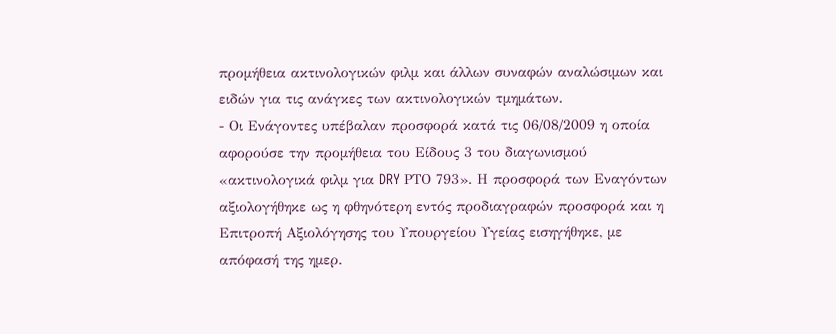προμήθεια ακτινολογικών φιλμ και άλλων συναφών αναλώσιμων και ειδών για τις ανάγκες των ακτινολογικών τμημάτων.
- Οι Ενάγοντες υπέβαλαν προσφορά κατά τις 06/08/2009 η οποία αφορούσε την προμήθεια του Είδους 3 του διαγωνισμού «ακτινολογικά φιλμ για DRY ΡΤΟ 793». Η προσφορά των Εναγόντων αξιολογήθηκε ως η φθηνότερη εντός προδιαγραφών προσφορά και η Επιτροπή Αξιολόγησης του Υπουργείου Υγείας εισηγήθηκε, με απόφασή της ημερ.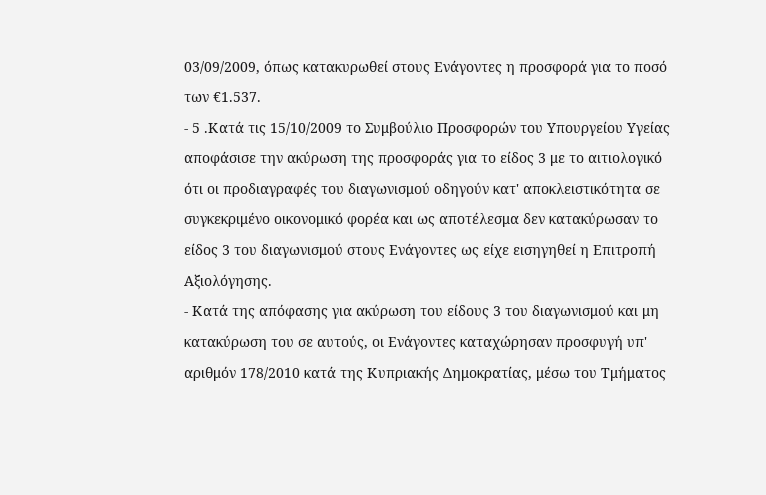03/09/2009, όπως κατακυρωθεί στους Ενάγοντες η προσφορά για το ποσό των €1.537.
- 5 .Κατά τις 15/10/2009 το Συμβούλιο Προσφορών του Υπουργείου Υγείας αποφάσισε την ακύρωση της προσφοράς για το είδος 3 με το αιτιολογικό ότι οι προδιαγραφές του διαγωνισμού οδηγούν κατ' αποκλειστικότητα σε συγκεκριμένο οικονομικό φορέα και ως αποτέλεσμα δεν κατακύρωσαν το είδος 3 του διαγωνισμού στους Ενάγοντες ως είχε εισηγηθεί η Επιτροπή Αξιολόγησης.
- Κατά της απόφασης για ακύρωση του είδους 3 του διαγωνισμού και μη κατακύρωση του σε αυτούς, οι Ενάγοντες καταχώρησαν προσφυγή υπ' αριθμόν 178/2010 κατά της Κυπριακής Δημοκρατίας, μέσω του Τμήματος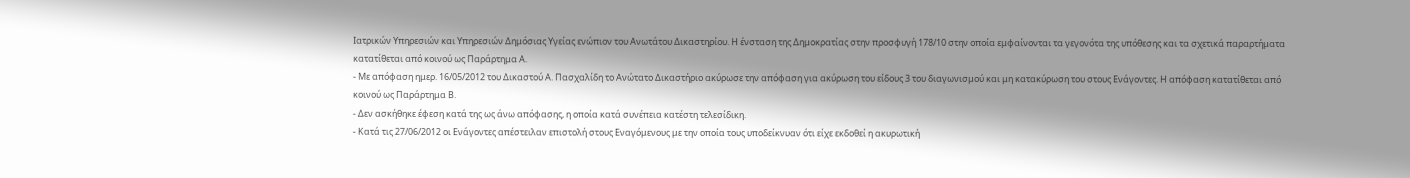Ιατρικών Υπηρεσιών και Υπηρεσιών Δημόσιας Υγείας ενώπιον του Ανωτάτου Δικαστηρίου. Η ένσταση της Δημοκρατίας στην προσφυγή 178/10 στην οποία εμφαίνονται τα γεγονότα της υπόθεσης και τα σχετικά παραρτήματα κατατίθεται από κοινού ως Παράρτημα Α.
- Με απόφαση ημερ. 16/05/2012 του Δικαστού Α. Πασχαλίδη το Ανώτατο Δικαστήριο ακύρωσε την απόφαση για ακύρωση του είδους 3 του διαγωνισμού και μη κατακύρωση του στους Ενάγοντες. Η απόφαση κατατίθεται από κοινού ως Παράρτημα Β.
- Δεν ασκήθηκε έφεση κατά της ως άνω απόφασης, η οποία κατά συνέπεια κατέστη τελεσίδικη.
- Κατά τις 27/06/2012 οι Ενάγοντες απέστειλαν επιστολή στους Εναγόμενους με την οποία τους υποδείκνυαν ότι είχε εκδοθεί η ακυρωτική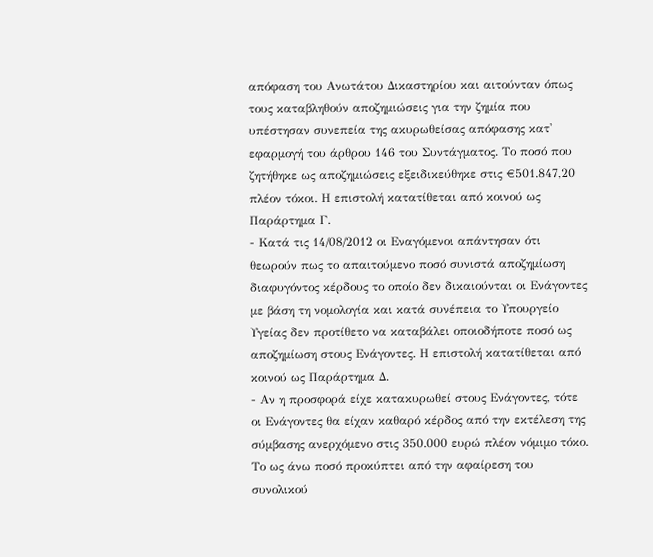απόφαση του Ανωτάτου Δικαστηρίου και αιτούνταν όπως τους καταβληθούν αποζημιώσεις για την ζημία που υπέστησαν συνεπεία της ακυρωθείσας απόφασης κατ' εφαρμογή του άρθρου 146 του Συντάγματος. Το ποσό που ζητήθηκε ως αποζημιώσεις εξειδικεύθηκε στις €501.847,20 πλέον τόκοι. Η επιστολή κατατίθεται από κοινού ως Παράρτημα Γ.
- Κατά τις 14/08/2012 οι Εναγόμενοι απάντησαν ότι θεωρούν πως το απαιτούμενο ποσό συνιστά αποζημίωση διαφυγόντος κέρδους το οποίο δεν δικαιούνται οι Ενάγοντες με βάση τη νομολογία και κατά συνέπεια το Υπουργείο Υγείας δεν προτίθετο να καταβάλει οποιοδήποτε ποσό ως αποζημίωση στους Ενάγοντες. Η επιστολή κατατίθεται από κοινού ως Παράρτημα Δ.
- Αν η προσφορά είχε κατακυρωθεί στους Ενάγοντες, τότε οι Ενάγοντες θα είχαν καθαρό κέρδος από την εκτέλεση της σύμβασης ανερχόμενο στις 350.000 ευρώ πλέον νόμιμο τόκο. Το ως άνω ποσό προκύπτει από την αφαίρεση του συνολικού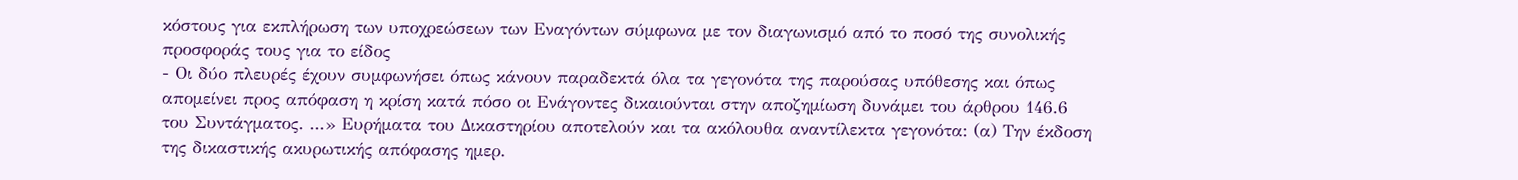κόστους για εκπλήρωση των υποχρεώσεων των Εναγόντων σύμφωνα με τον διαγωνισμό από το ποσό της συνολικής προσφοράς τους για το είδος
- Οι δύο πλευρές έχουν συμφωνήσει όπως κάνουν παραδεκτά όλα τα γεγονότα της παρούσας υπόθεσης και όπως απομείνει προς απόφαση η κρίση κατά πόσο οι Ενάγοντες δικαιούνται στην αποζημίωση δυνάμει του άρθρου 146.6 του Συντάγματος. ...» Ευρήματα του Δικαστηρίου αποτελούν και τα ακόλουθα αναντίλεκτα γεγονότα: (α) Tην έκδοση της δικαστικής ακυρωτικής απόφασης ημερ.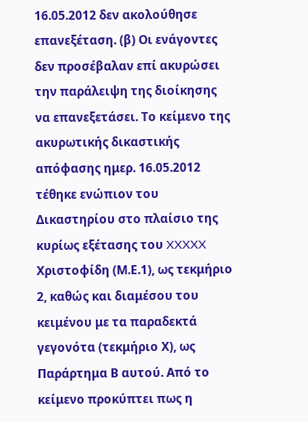16.05.2012 δεν ακολούθησε επανεξέταση. (β) Οι ενάγοντες δεν προσέβαλαν επί ακυρώσει την παράλειψη της διοίκησης να επανεξετάσει. Το κείμενο της ακυρωτικής δικαστικής απόφασης ημερ. 16.05.2012 τέθηκε ενώπιον του Δικαστηρίου στο πλαίσιο της κυρίως εξέτασης του XXXXX Χριστοφίδη (Μ.Ε.1), ως τεκμήριο 2, καθώς και διαμέσου του κειμένου με τα παραδεκτά γεγονότα (τεκμήριο Χ), ως Παράρτημα Β αυτού. Από το κείμενο προκύπτει πως η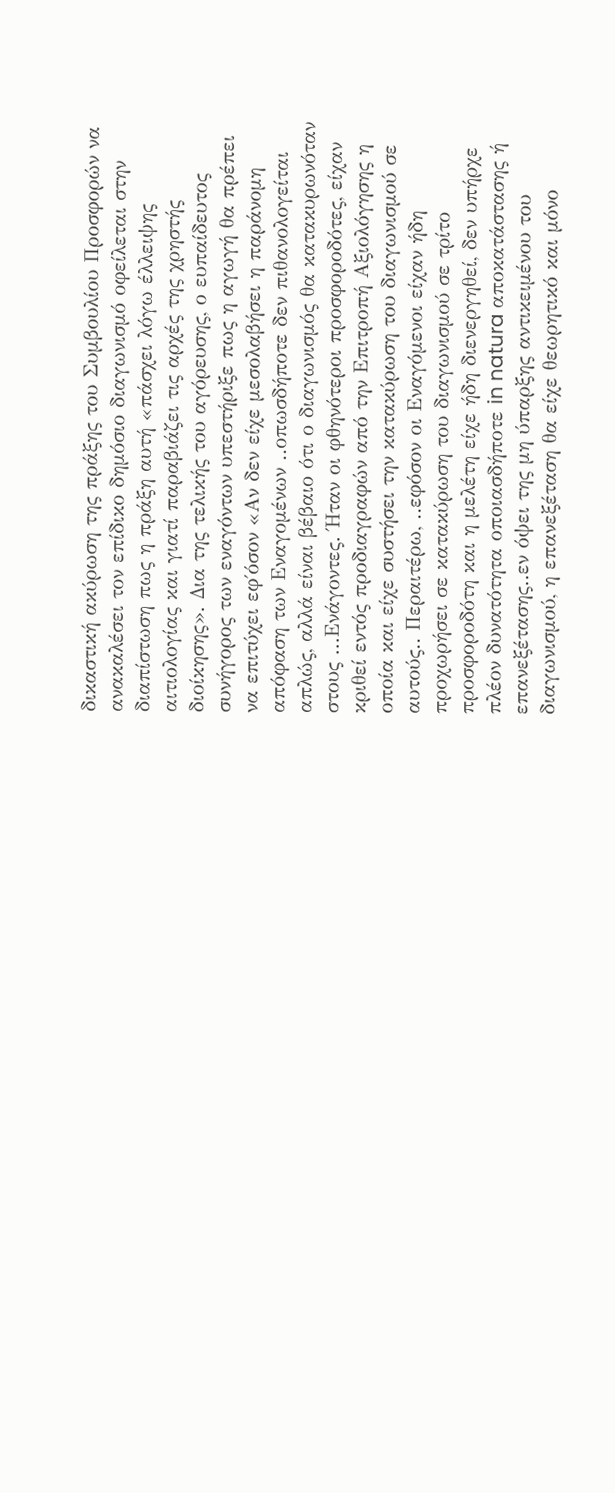δικαστική ακύρωση της πράξης του Συμβουλίου Προσφορών να ανακαλέσει τον επίδικο δημόσιο διαγωνισμό οφείλεται στην διαπίστωση πως η πράξη αυτή «πάσχει λόγω έλλειψης αιτιολογίας και γιατί παραβιάζει τις αρχές της χρηστής διοίκησης». Δια της τελικής του αγόρευσης, ο ευπαίδευτος συνήγορος των εναγόντων υπεστήριξε πως η αγωγή θα πρέπει να επιτύχει εφ΄όσον «Αν δεν είχε μεσολαβήσει η παράνομη απόφαση των Εναγομένων ..οπωσδήποτε δεν πιθανολογείται απλώς, αλλά είναι βέβαιο ότι ο διαγωνισμός θα κατακυρωνόταν στους ...Ενάγοντες. Ήταν οι φθηνότεροι προσφοροδότες, είχαν κριθεί εντός προδιαγραφών από την Επιτροπή Αξιολόγησης η οποία και είχε συστήσει την κατακύρωση του διαγωνισμού σε αυτούς.. Περαιτέρω, ..εφόσον οι Εναγόμενοι είχαν ήδη προχωρήσει σε κατακύρωση του διαγωνισμού σε τρίτο προσφοροδότη και η μελέτη είχε ήδη διενεργηθεί, δεν υπήρχε πλέον δυνατότητα οποιασδήποτε in natura αποκατάστασης ή επανεξέτασης..εν όψει της μη ύπαρξης αντικειμένου του διαγωνισμού, η επανεξέταση θα είχε θεωρητικό και μόνο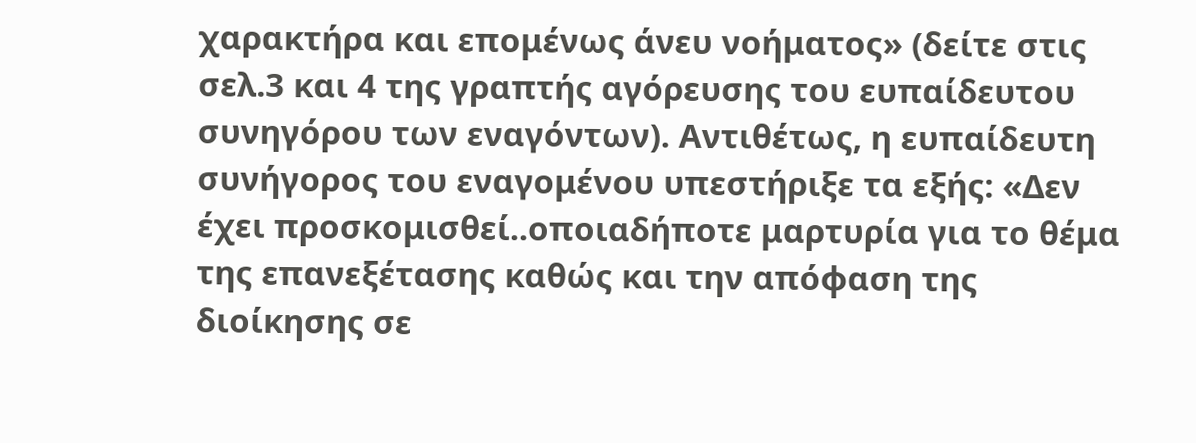χαρακτήρα και επομένως άνευ νοήματος» (δείτε στις σελ.3 και 4 της γραπτής αγόρευσης του ευπαίδευτου συνηγόρου των εναγόντων). Αντιθέτως, η ευπαίδευτη συνήγορος του εναγομένου υπεστήριξε τα εξής: «Δεν έχει προσκομισθεί..οποιαδήποτε μαρτυρία για το θέμα της επανεξέτασης καθώς και την απόφαση της διοίκησης σε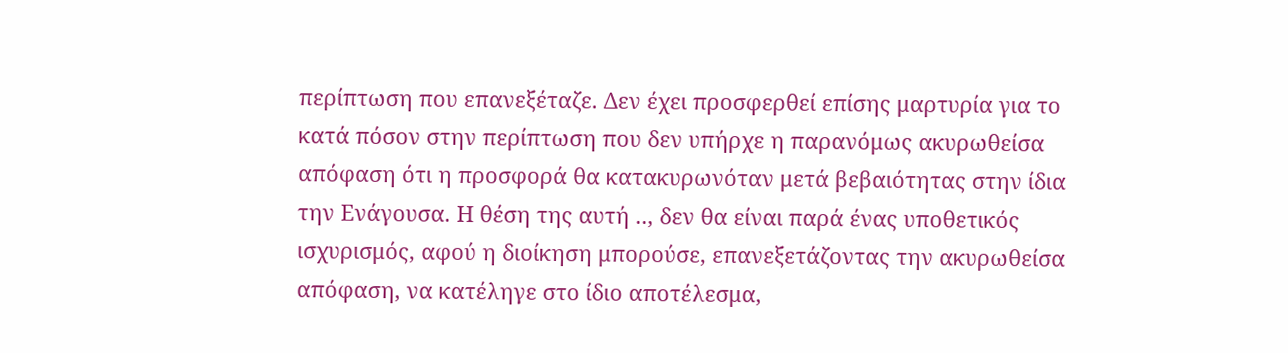περίπτωση που επανεξέταζε. Δεν έχει προσφερθεί επίσης μαρτυρία για το κατά πόσον στην περίπτωση που δεν υπήρχε η παρανόμως ακυρωθείσα απόφαση ότι η προσφορά θα κατακυρωνόταν μετά βεβαιότητας στην ίδια την Ενάγουσα. Η θέση της αυτή .., δεν θα είναι παρά ένας υποθετικός ισχυρισμός, αφού η διοίκηση μπορούσε, επανεξετάζοντας την ακυρωθείσα απόφαση, να κατέληγε στο ίδιο αποτέλεσμα,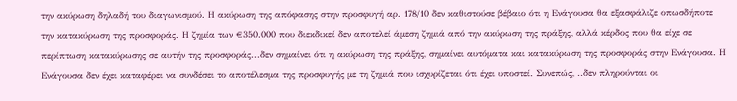την ακύρωση δηλαδή του διαγωνισμού. Η ακύρωση της απόφασης στην προσφυγή αρ. 178/10 δεν καθιστούσε βέβαιο ότι η Ενάγουσα θα εξασφάλιζε οπωσδήποτε την κατακύρωση της προσφοράς. Η ζημία των €350.000 που διεκδικεί δεν αποτελεί άμεση ζημιά από την ακύρωση της πράξης, αλλά κέρδος που θα είχε σε περίπτωση κατακύρωσης σε αυτήν της προσφοράς...δεν σημαίνει ότι η ακύρωση της πράξης, σημαίνει αυτόματα και κατακύρωση της προσφοράς στην Ενάγουσα. Η Ενάγουσα δεν έχει καταφέρει να συνδέσει το αποτέλεσμα της προσφυγής με τη ζημιά που ισχυρίζεται ότι έχει υποστεί. Συνεπώς, ..δεν πληρούνται οι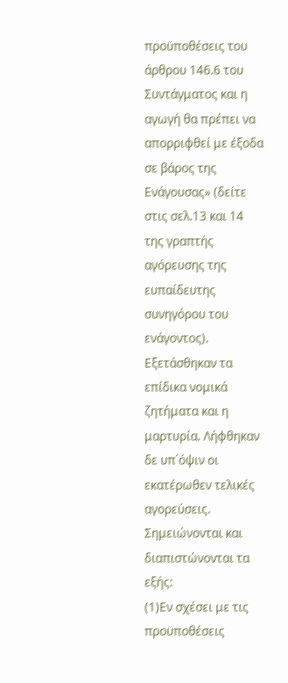προϋποθέσεις του άρθρου 146.6 του Συντάγματος και η αγωγή θα πρέπει να απορριφθεί με έξοδα σε βάρος της Ενάγουσας» (δείτε στις σελ.13 και 14 της γραπτής αγόρευσης της ευπαίδευτης συνηγόρου του ενάγοντος). Εξετάσθηκαν τα επίδικα νομικά ζητήματα και η μαρτυρία. Λήφθηκαν δε υπ΄όψιν οι εκατέρωθεν τελικές αγορεύσεις. Σημειώνονται και διαπιστώνονται τα εξής:
(1)Εν σχέσει με τις προϋποθέσεις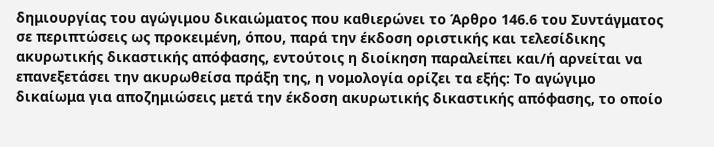δημιουργίας του αγώγιμου δικαιώματος που καθιερώνει το Άρθρο 146.6 του Συντάγματος σε περιπτώσεις ως προκειμένη, όπου, παρά την έκδοση οριστικής και τελεσίδικης ακυρωτικής δικαστικής απόφασης, εντούτοις η διοίκηση παραλείπει και/ή αρνείται να επανεξετάσει την ακυρωθείσα πράξη της, η νομολογία ορίζει τα εξής: Το αγώγιμο δικαίωμα για αποζημιώσεις μετά την έκδοση ακυρωτικής δικαστικής απόφασης, το οποίο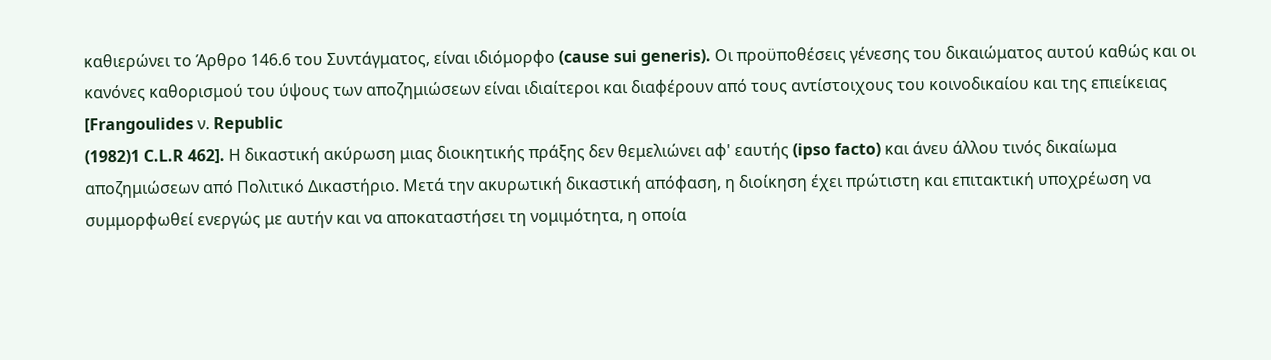καθιερώνει το Άρθρο 146.6 του Συντάγματος, είναι ιδιόμορφο (cause sui generis). Οι προϋποθέσεις γένεσης του δικαιώματος αυτού καθώς και οι κανόνες καθορισμού του ύψους των αποζημιώσεων είναι ιδιαίτεροι και διαφέρουν από τους αντίστοιχους του κοινοδικαίου και της επιείκειας [Frangoulides ν. Republic
(1982)1 C.L.R 462]. Η δικαστική ακύρωση μιας διοικητικής πράξης δεν θεμελιώνει αφ' εαυτής (ipso facto) και άνευ άλλου τινός δικαίωμα αποζημιώσεων από Πολιτικό Δικαστήριο. Μετά την ακυρωτική δικαστική απόφαση, η διοίκηση έχει πρώτιστη και επιτακτική υποχρέωση να συμμορφωθεί ενεργώς με αυτήν και να αποκαταστήσει τη νομιμότητα, η οποία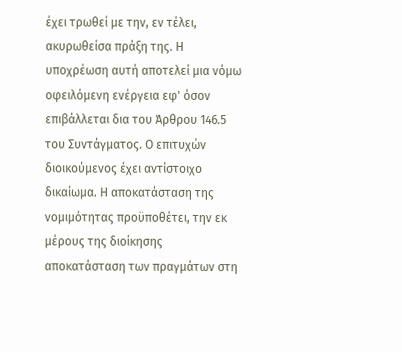έχει τρωθεί με την, εν τέλει, ακυρωθείσα πράξη της. Η υποχρέωση αυτή αποτελεί μια νόμω οφειλόμενη ενέργεια εφ' όσον επιβάλλεται δια του Άρθρου 146.5 του Συντάγματος. Ο επιτυχών διοικούμενος έχει αντίστοιχο δικαίωμα. Η αποκατάσταση της νομιμότητας προϋποθέτει, την εκ μέρους της διοίκησης αποκατάσταση των πραγμάτων στη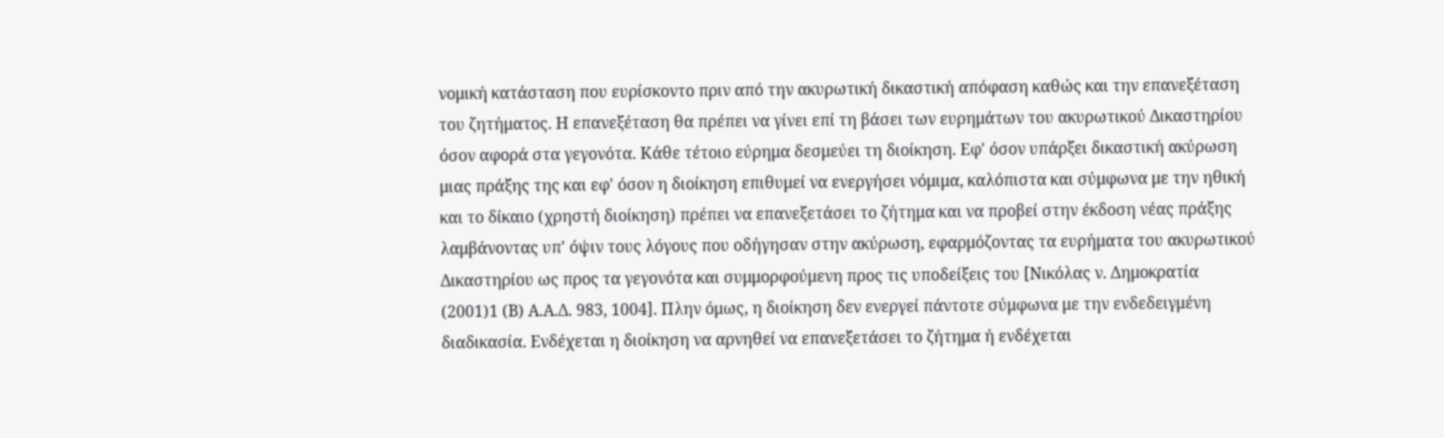νομική κατάσταση που ευρίσκοντο πριν από την ακυρωτική δικαστική απόφαση καθώς και την επανεξέταση του ζητήματος. Η επανεξέταση θα πρέπει να γίνει επί τη βάσει των ευρημάτων του ακυρωτικού Δικαστηρίου όσον αφορά στα γεγονότα. Κάθε τέτοιο εύρημα δεσμεύει τη διοίκηση. Εφ' όσον υπάρξει δικαστική ακύρωση μιας πράξης της και εφ' όσον η διοίκηση επιθυμεί να ενεργήσει νόμιμα, καλόπιστα και σύμφωνα με την ηθική και το δίκαιο (χρηστή διοίκηση) πρέπει να επανεξετάσει το ζήτημα και να προβεί στην έκδοση νέας πράξης λαμβάνοντας υπ' όψιν τους λόγους που οδήγησαν στην ακύρωση, εφαρμόζοντας τα ευρήματα του ακυρωτικού Δικαστηρίου ως προς τα γεγονότα και συμμορφούμενη προς τις υποδείξεις του [Νικόλας ν. Δημοκρατία
(2001)1 (Β) Α.Α.Δ. 983, 1004]. Πλην όμως, η διοίκηση δεν ενεργεί πάντοτε σύμφωνα με την ενδεδειγμένη διαδικασία. Ενδέχεται η διοίκηση να αρνηθεί να επανεξετάσει το ζήτημα ή ενδέχεται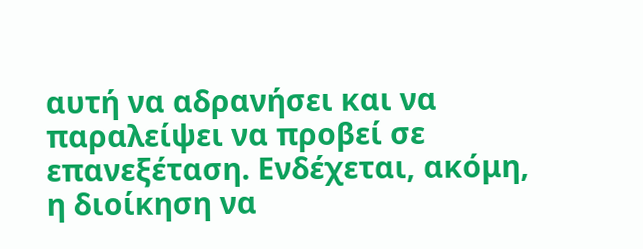αυτή να αδρανήσει και να παραλείψει να προβεί σε επανεξέταση. Ενδέχεται, ακόμη, η διοίκηση να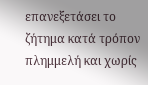επανεξετάσει το ζήτημα κατά τρόπον πλημμελή και χωρίς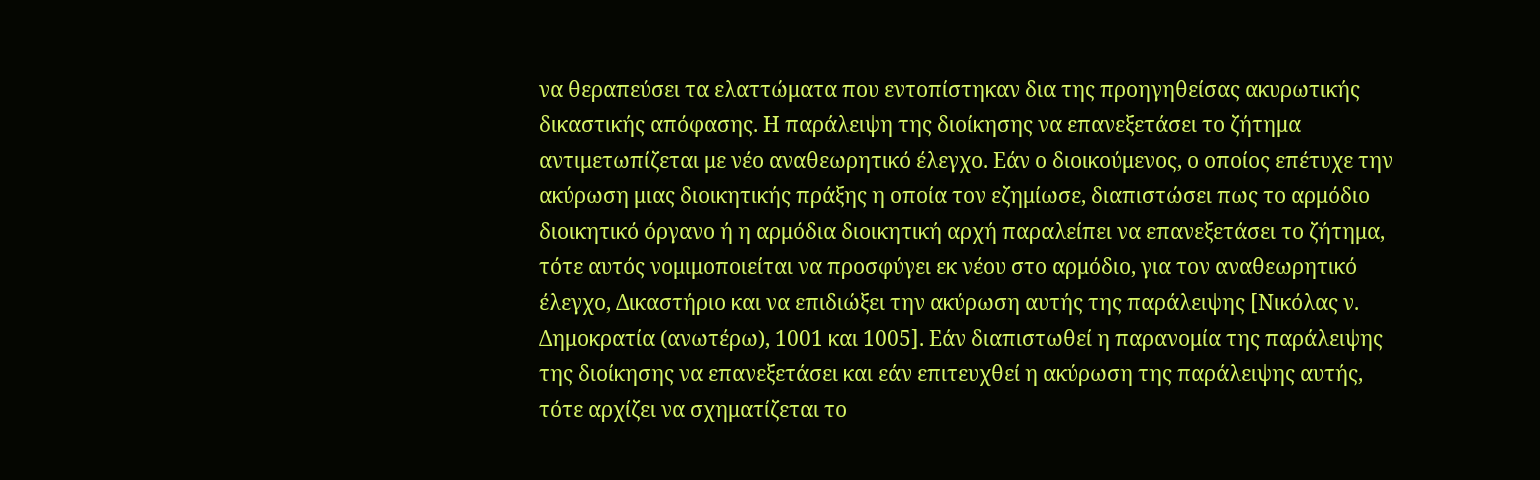να θεραπεύσει τα ελαττώματα που εντοπίστηκαν δια της προηγηθείσας ακυρωτικής δικαστικής απόφασης. Η παράλειψη της διοίκησης να επανεξετάσει το ζήτημα αντιμετωπίζεται με νέο αναθεωρητικό έλεγχο. Εάν ο διοικούμενος, ο οποίος επέτυχε την ακύρωση μιας διοικητικής πράξης η οποία τον εζημίωσε, διαπιστώσει πως το αρμόδιο διοικητικό όργανο ή η αρμόδια διοικητική αρχή παραλείπει να επανεξετάσει το ζήτημα, τότε αυτός νομιμοποιείται να προσφύγει εκ νέου στο αρμόδιο, για τον αναθεωρητικό έλεγχο, Δικαστήριο και να επιδιώξει την ακύρωση αυτής της παράλειψης [Νικόλας ν. Δημοκρατία (ανωτέρω), 1001 και 1005]. Εάν διαπιστωθεί η παρανομία της παράλειψης της διοίκησης να επανεξετάσει και εάν επιτευχθεί η ακύρωση της παράλειψης αυτής, τότε αρχίζει να σχηματίζεται το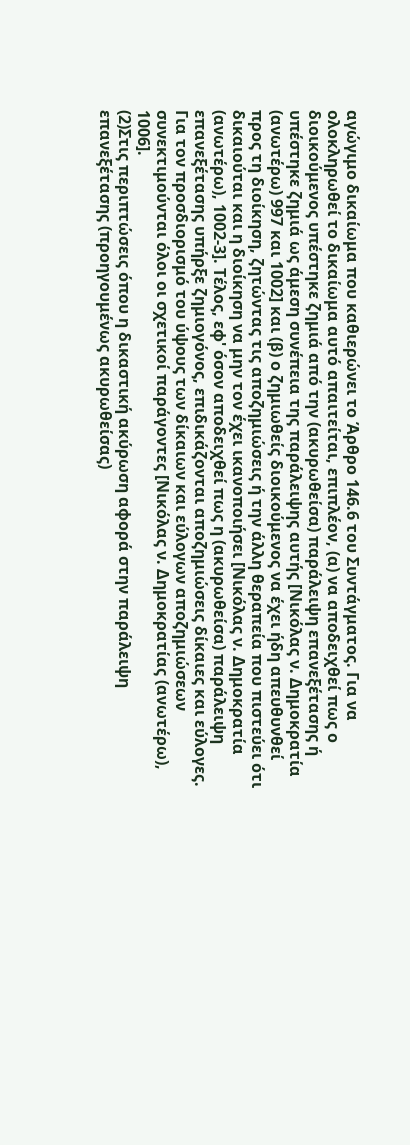αγώγιμο δικαίωμα που καθιερώνει το Άρθρο 146.6 του Συντάγματος. Για να ολοκληρωθεί το δικαίωμα αυτό απαιτείται, επιπλέον, (α) να αποδειχθεί πως ο διοικούμενος υπέστηκε ζημιά από την (ακυρωθείσα) παράλειψη επανεξέτασης ή υπέστηκε ζημιά ως άμεση συνέπεια της παράλειψης αυτής [Νικόλας ν. Δημοκρατία (ανωτέρω) 997 και 1002] και (β) ο ζημιωθείς διοικούμενος να έχει ήδη απευθυνθεί προς τη διοίκηση, ζητώντας τις αποζημιώσεις ή την άλλη θεραπεία που πιστεύει ότι δικαιούται και η διοίκηση να μην τον έχει ικανοποιήσει [Νικόλας ν. Δημοκρατία (ανωτέρω), 1002-3]. Τέλος, εφ' όσον αποδειχθεί πως η (ακυρωθείσα) παράλειψη επανεξέτασης υπήρξε ζημιογόνος, επιδικάζονται αποζημιώσεις δίκαιες και εύλογες. Για τον προσδιορισμό του ύψους των δίκαιων και εύλογων αποζημιώσεων συνεκτιμούνται όλοι οι σχετικοί παράγοντες [Νικόλας ν. Δημοκρατίας (ανωτέρω), 1006].
(2)Στις περιπτώσεις όπου η δικαστική ακύρωση αφορά στην παράλειψη επανεξέτασης (προηγουμένως ακυρωθείσας)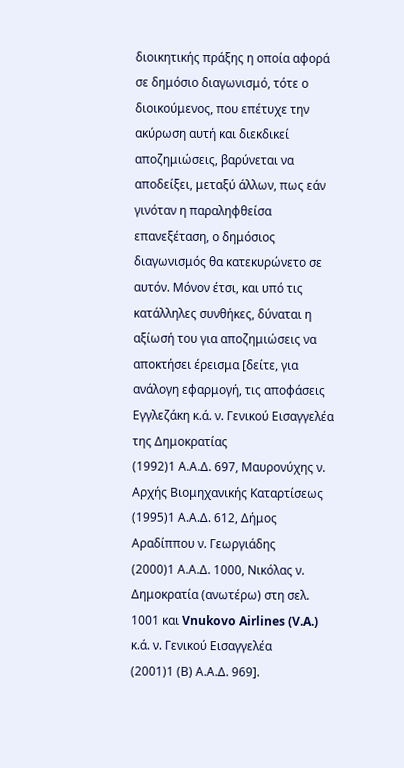διοικητικής πράξης η οποία αφορά σε δημόσιο διαγωνισμό, τότε ο διοικούμενος, που επέτυχε την ακύρωση αυτή και διεκδικεί αποζημιώσεις, βαρύνεται να αποδείξει, μεταξύ άλλων, πως εάν γινόταν η παραληφθείσα επανεξέταση, ο δημόσιος διαγωνισμός θα κατεκυρώνετο σε αυτόν. Μόνον έτσι, και υπό τις κατάλληλες συνθήκες, δύναται η αξίωσή του για αποζημιώσεις να αποκτήσει έρεισμα [δείτε, για ανάλογη εφαρμογή, τις αποφάσεις Εγγλεζάκη κ.ά. ν. Γενικού Εισαγγελέα της Δημοκρατίας
(1992)1 Α.Α.Δ. 697, Μαυρονύχης ν. Αρχής Βιομηχανικής Καταρτίσεως
(1995)1 Α.Α.Δ. 612, Δήμος Αραδίππου ν. Γεωργιάδης
(2000)1 Α.Α.Δ. 1000, Νικόλας ν. Δημοκρατία (ανωτέρω) στη σελ. 1001 και Vnukovo Airlines (V.A.) κ.ά. ν. Γενικού Εισαγγελέα
(2001)1 (Β) Α.Α.Δ. 969].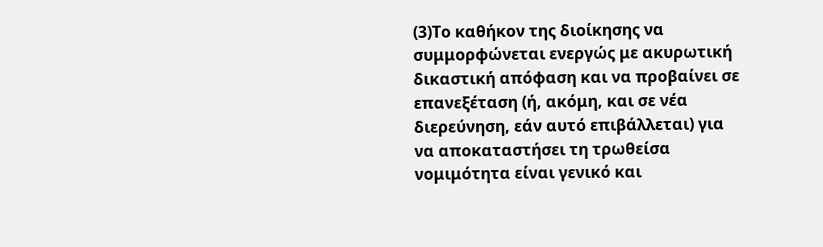(3)Το καθήκον της διοίκησης να συμμορφώνεται ενεργώς με ακυρωτική δικαστική απόφαση και να προβαίνει σε επανεξέταση (ή, ακόμη, και σε νέα διερεύνηση, εάν αυτό επιβάλλεται) για να αποκαταστήσει τη τρωθείσα νομιμότητα είναι γενικό και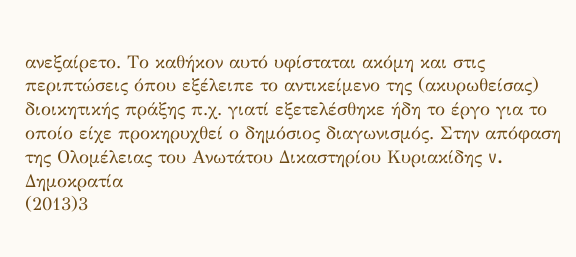ανεξαίρετο. Το καθήκον αυτό υφίσταται ακόμη και στις περιπτώσεις όπου εξέλειπε το αντικείμενο της (ακυρωθείσας) διοικητικής πράξης π.χ. γιατί εξετελέσθηκε ήδη το έργο για το οποίο είχε προκηρυχθεί ο δημόσιος διαγωνισμός. Στην απόφαση της Ολομέλειας του Ανωτάτου Δικαστηρίου Κυριακίδης v. Δημοκρατία
(2013)3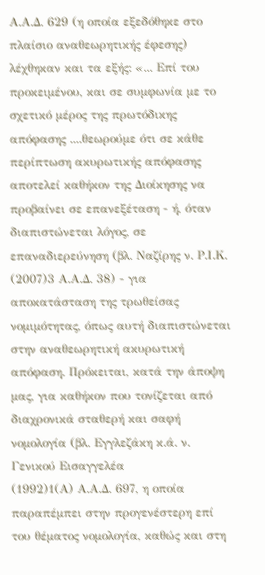Α.Α.Δ. 629 (η οποία εξεδόθηκε στο πλαίσιο αναθεωρητικής έφεσης) λέχθηκαν και τα εξής: «... Επί του προκειμένου, και σε συμφωνία με το σχετικό μέρος της πρωτόδικης απόφασης ....θεωρούμε ότι σε κάθε περίπτωση ακυρωτικής απόφασης αποτελεί καθήκον της Διοίκησης να προβαίνει σε επανεξέταση - ή, όταν διαπιστώνεται λόγος, σε επαναδιερεύνηση (βλ. Ναζίρης ν. Ρ.Ι.Κ.
(2007)3 Α.Α.Δ. 38) - για αποκατάσταση της τρωθείσας νομιμότητας, όπως αυτή διαπιστώνεται στην αναθεωρητική ακυρωτική απόφαση. Πρόκειται, κατά την άποψη μας, για καθήκον που τονίζεται από διαχρονικά σταθερή και σαφή νομολογία (βλ. Εγγλεζάκη κ.ά. ν. Γενικού Εισαγγελέα
(1992)1(Α) Α.Α.Δ. 697, η οποία παραπέμπει στην προγενέστερη επί του θέματος νομολογία, καθώς και στη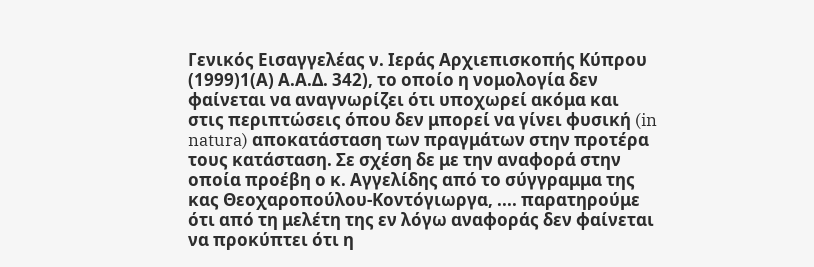Γενικός Εισαγγελέας ν. Ιεράς Αρχιεπισκοπής Κύπρου
(1999)1(Α) Α.Α.Δ. 342), το οποίο η νομολογία δεν φαίνεται να αναγνωρίζει ότι υποχωρεί ακόμα και στις περιπτώσεις όπου δεν μπορεί να γίνει φυσική (in natura) αποκατάσταση των πραγμάτων στην προτέρα τους κατάσταση. Σε σχέση δε με την αναφορά στην οποία προέβη ο κ. Αγγελίδης από το σύγγραμμα της κας Θεοχαροπούλου-Κοντόγιωργα, .... παρατηρούμε ότι από τη μελέτη της εν λόγω αναφοράς δεν φαίνεται να προκύπτει ότι η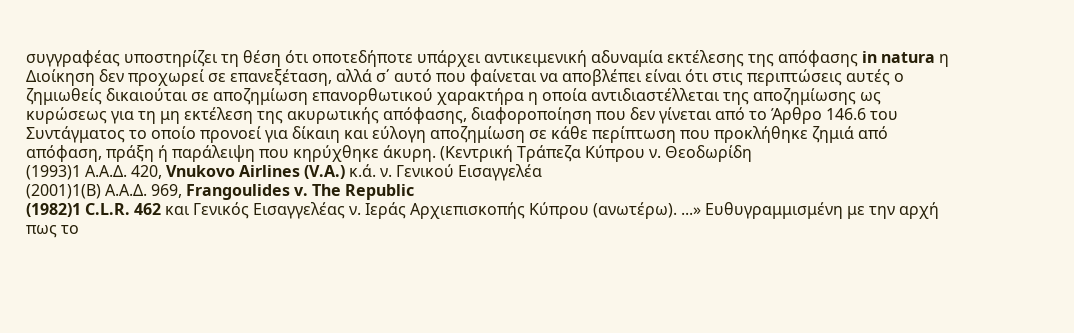συγγραφέας υποστηρίζει τη θέση ότι οποτεδήποτε υπάρχει αντικειμενική αδυναμία εκτέλεσης της απόφασης in natura η Διοίκηση δεν προχωρεί σε επανεξέταση, αλλά σ΄ αυτό που φαίνεται να αποβλέπει είναι ότι στις περιπτώσεις αυτές ο ζημιωθείς δικαιούται σε αποζημίωση επανορθωτικού χαρακτήρα η οποία αντιδιαστέλλεται της αποζημίωσης ως κυρώσεως για τη μη εκτέλεση της ακυρωτικής απόφασης, διαφοροποίηση που δεν γίνεται από το Άρθρο 146.6 του Συντάγματος το οποίο προνοεί για δίκαιη και εύλογη αποζημίωση σε κάθε περίπτωση που προκλήθηκε ζημιά από απόφαση, πράξη ή παράλειψη που κηρύχθηκε άκυρη. (Κεντρική Τράπεζα Κύπρου ν. Θεοδωρίδη
(1993)1 Α.Α.Δ. 420, Vnukovo Airlines (V.A.) κ.ά. ν. Γενικού Εισαγγελέα
(2001)1(Β) Α.Α.Δ. 969, Frangoulides v. The Republic
(1982)1 C.L.R. 462 και Γενικός Εισαγγελέας ν. Ιεράς Αρχιεπισκοπής Κύπρου (ανωτέρω). ...» Ευθυγραμμισμένη με την αρχή πως το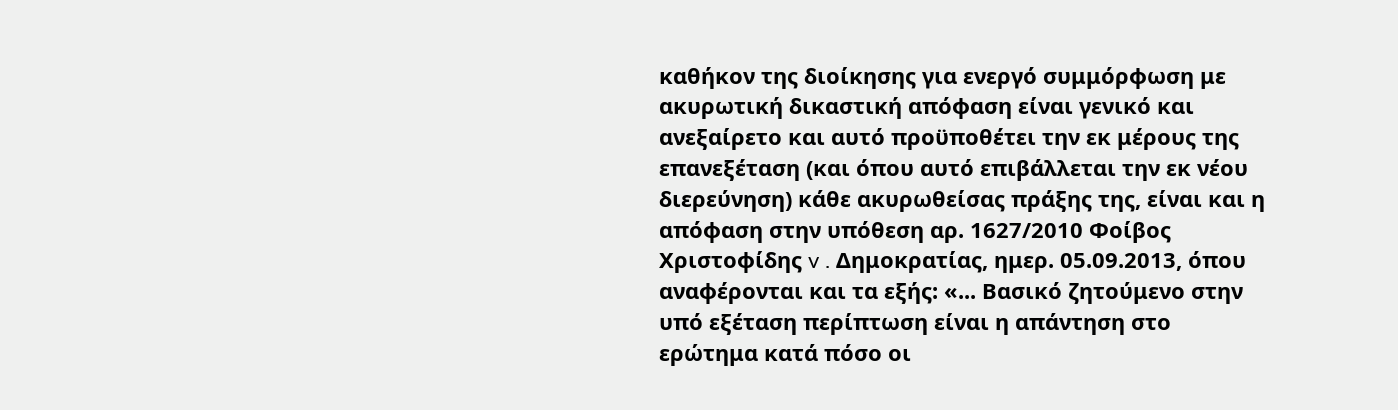καθήκον της διοίκησης για ενεργό συμμόρφωση με ακυρωτική δικαστική απόφαση είναι γενικό και ανεξαίρετο και αυτό προϋποθέτει την εκ μέρους της επανεξέταση (και όπου αυτό επιβάλλεται την εκ νέου διερεύνηση) κάθε ακυρωθείσας πράξης της, είναι και η απόφαση στην υπόθεση αρ. 1627/2010 Φοίβος Χριστοφίδης v . Δημοκρατίας, ημερ. 05.09.2013, όπου αναφέρονται και τα εξής: «... Βασικό ζητούμενο στην υπό εξέταση περίπτωση είναι η απάντηση στο ερώτημα κατά πόσο οι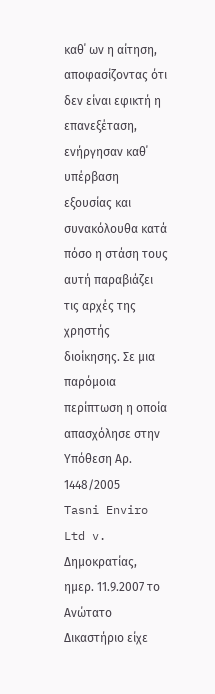καθ΄ ων η αίτηση, αποφασίζοντας ότι δεν είναι εφικτή η επανεξέταση, ενήργησαν καθ΄ υπέρβαση εξουσίας και συνακόλουθα κατά πόσο η στάση τους αυτή παραβιάζει τις αρχές της χρηστής διοίκησης. Σε μια παρόμοια περίπτωση η οποία απασχόλησε στην Υπόθεση Αρ. 1448/2005 Tasni Enviro Ltd v. Δημοκρατίας, ημερ. 11.9.2007 το Ανώτατο Δικαστήριο είχε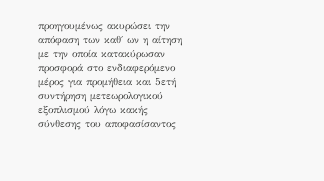προηγουμένως ακυρώσει την απόφαση των καθ΄ ων η αίτηση με την οποία κατακύρωσαν προσφορά στο ενδιαφερόμενο μέρος για προμήθεια και 5ετή συντήρηση μετεωρολογικού εξοπλισμού λόγω κακής σύνθεσης του αποφασίσαντος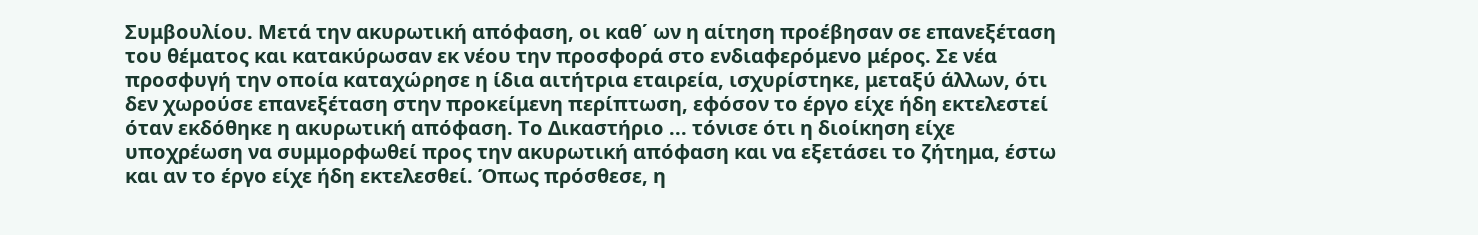Συμβουλίου. Μετά την ακυρωτική απόφαση, οι καθ΄ ων η αίτηση προέβησαν σε επανεξέταση του θέματος και κατακύρωσαν εκ νέου την προσφορά στο ενδιαφερόμενο μέρος. Σε νέα προσφυγή την οποία καταχώρησε η ίδια αιτήτρια εταιρεία, ισχυρίστηκε, μεταξύ άλλων, ότι δεν χωρούσε επανεξέταση στην προκείμενη περίπτωση, εφόσον το έργο είχε ήδη εκτελεστεί όταν εκδόθηκε η ακυρωτική απόφαση. Το Δικαστήριο ... τόνισε ότι η διοίκηση είχε υποχρέωση να συμμορφωθεί προς την ακυρωτική απόφαση και να εξετάσει το ζήτημα, έστω και αν το έργο είχε ήδη εκτελεσθεί. Όπως πρόσθεσε, η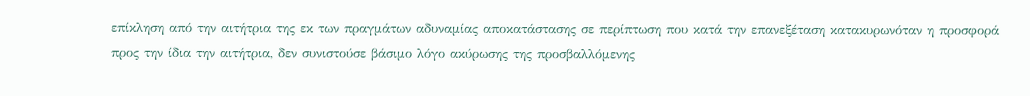επίκληση από την αιτήτρια της εκ των πραγμάτων αδυναμίας αποκατάστασης σε περίπτωση που κατά την επανεξέταση κατακυρωνόταν η προσφορά προς την ίδια την αιτήτρια, δεν συνιστούσε βάσιμο λόγο ακύρωσης της προσβαλλόμενης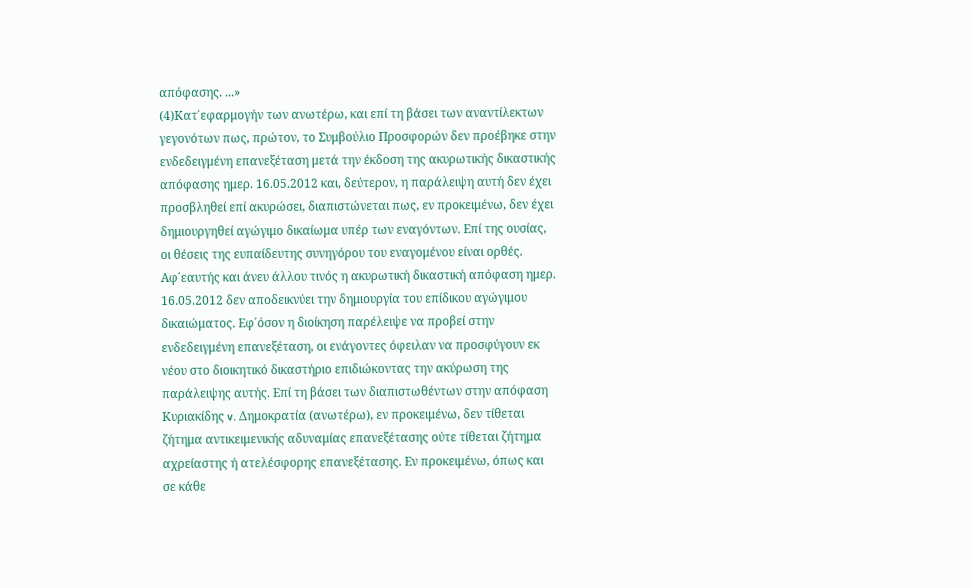απόφασης. ...»
(4)Κατ΄εφαρμογήν των ανωτέρω, και επί τη βάσει των αναντίλεκτων γεγονότων πως, πρώτον, το Συμβούλιο Προσφορών δεν προέβηκε στην ενδεδειγμένη επανεξέταση μετά την έκδοση της ακυρωτικής δικαστικής απόφασης ημερ. 16.05.2012 και, δεύτερον, η παράλειψη αυτή δεν έχει προσβληθεί επί ακυρώσει, διαπιστώνεται πως, εν προκειμένω, δεν έχει δημιουργηθεί αγώγιμο δικαίωμα υπέρ των εναγόντων. Επί της ουσίας, οι θέσεις της ευπαίδευτης συνηγόρου του εναγομένου είναι ορθές. Αφ΄εαυτής και άνευ άλλου τινός η ακυρωτική δικαστική απόφαση ημερ. 16.05.2012 δεν αποδεικνύει την δημιουργία του επίδικου αγώγιμου δικαιώματος. Εφ΄όσον η διοίκηση παρέλειψε να προβεί στην ενδεδειγμένη επανεξέταση, οι ενάγοντες όφειλαν να προσφύγουν εκ νέου στο διοικητικό δικαστήριο επιδιώκοντας την ακύρωση της παράλειψης αυτής. Επί τη βάσει των διαπιστωθέντων στην απόφαση Κυριακίδης v. Δημοκρατία (ανωτέρω), εν προκειμένω, δεν τίθεται ζήτημα αντικειμενικής αδυναμίας επανεξέτασης ούτε τίθεται ζήτημα αχρείαστης ή ατελέσφορης επανεξέτασης. Εν προκειμένω, όπως και σε κάθε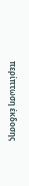περίπτωση έκδοσης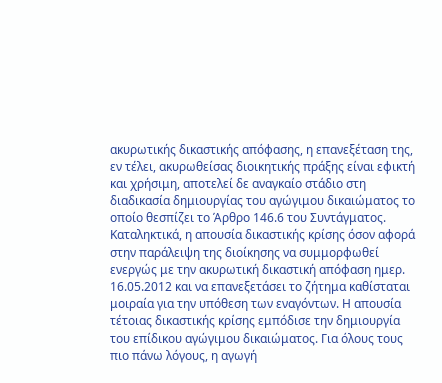ακυρωτικής δικαστικής απόφασης, η επανεξέταση της, εν τέλει, ακυρωθείσας διοικητικής πράξης είναι εφικτή και χρήσιμη, αποτελεί δε αναγκαίο στάδιο στη διαδικασία δημιουργίας του αγώγιμου δικαιώματος το οποίο θεσπίζει το Άρθρο 146.6 του Συντάγματος. Καταληκτικά, η απουσία δικαστικής κρίσης όσον αφορά στην παράλειψη της διοίκησης να συμμορφωθεί ενεργώς με την ακυρωτική δικαστική απόφαση ημερ. 16.05.2012 και να επανεξετάσει το ζήτημα καθίσταται μοιραία για την υπόθεση των εναγόντων. Η απουσία τέτοιας δικαστικής κρίσης εμπόδισε την δημιουργία του επίδικου αγώγιμου δικαιώματος. Για όλους τους πιο πάνω λόγους, η αγωγή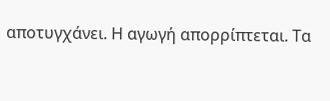αποτυγχάνει. Η αγωγή απορρίπτεται. Τα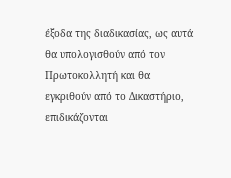έξοδα της διαδικασίας, ως αυτά θα υπολογισθούν από τον Πρωτοκολλητή και θα εγκριθούν από το Δικαστήριο, επιδικάζονται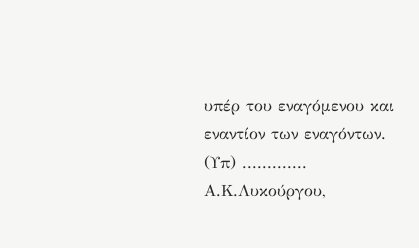υπέρ του εναγόμενου και εναντίον των εναγόντων. (Υπ) ............. Α.Κ.Λυκούργου,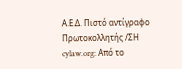Α.Ε.Δ. Πιστό αντίγραφο Πρωτοκολλητής /ΣΗ cylaw.org: Από το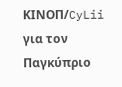ΚΙΝOΠ/CyLii για τον Παγκύπριο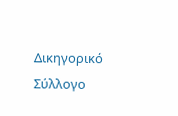Δικηγορικό Σύλλογο